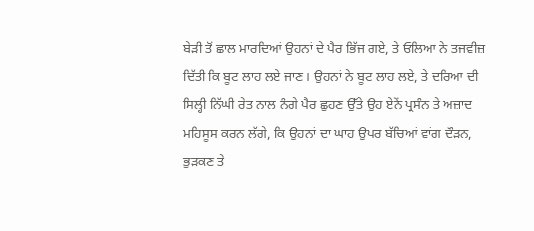ਬੇੜੀ ਤੋਂ ਛਾਲ ਮਾਰਦਿਆਂ ਉਹਨਾਂ ਦੇ ਪੈਰ ਭਿੱਜ ਗਏ, ਤੇ ਓਲਿਆ ਨੇ ਤਜਵੀਜ਼ ਦਿੱਤੀ ਕਿ ਬੂਟ ਲਾਹ ਲਏ ਜਾਣ। ਉਹਨਾਂ ਨੇ ਬੂਟ ਲਾਹ ਲਏ, ਤੇ ਦਰਿਆ ਦੀ ਸਿਲ੍ਹੀ ਨਿੱਘੀ ਰੇਤ ਨਾਲ ਨੰਗੇ ਪੈਰ ਛੁਹਣ ਉੱਤੇ ਉਹ ਏਨੇਂ ਪ੍ਰਸੰਨ ਤੇ ਅਜ਼ਾਦ ਮਹਿਸੂਸ ਕਰਨ ਲੱਗੇ, ਕਿ ਉਹਨਾਂ ਦਾ ਘਾਹ ਉਪਰ ਬੱਚਿਆਂ ਵਾਂਗ ਦੌੜਨ, ਭੁੜਕਣ ਤੇ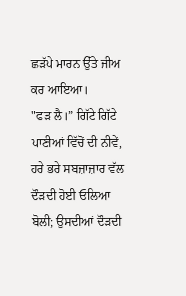ਛੜੱਪੇ ਮਾਰਨ ਉੱਤੇ ਜੀਅ ਕਰ ਆਇਆ।
"ਫੜ ਲੈ।” ਗਿੱਟੇ ਗਿੱਟੇ ਪਾਣੀਆਂ ਵਿੱਚੋਂ ਦੀ ਨੀਵੇਂ, ਹਰੇ ਭਰੇ ਸਬਜ਼ਾਜ਼ਾਰ ਵੱਲ ਦੌੜਦੀ ਹੋਈ ਓਲਿਆ ਬੋਲੀ; ਉਸਦੀਆਂ ਦੌੜਦੀ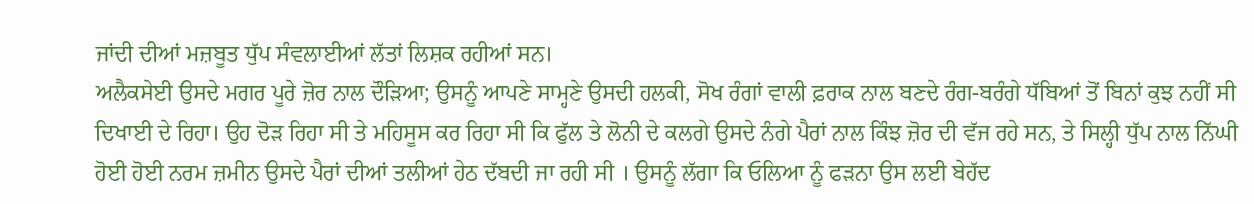ਜਾਂਦੀ ਦੀਆਂ ਮਜ਼ਬੂਤ ਧੁੱਪ ਸੰਵਲਾਈਆਂ ਲੱਤਾਂ ਲਿਸ਼ਕ ਰਹੀਆਂ ਸਨ।
ਅਲੈਕਸੇਈ ਉਸਦੇ ਮਗਰ ਪੂਰੇ ਜ਼ੋਰ ਨਾਲ ਦੌੜਿਆ; ਉਸਨੂੰ ਆਪਣੇ ਸਾਮ੍ਹਣੇ ਉਸਦੀ ਹਲਕੀ, ਸੋਖ ਰੰਗਾਂ ਵਾਲੀ ਫ਼ਰਾਕ ਨਾਲ ਬਣਦੇ ਰੰਗ-ਬਰੰਗੇ ਧੱਬਿਆਂ ਤੋਂ ਬਿਨਾਂ ਕੁਝ ਨਹੀਂ ਸੀ ਦਿਖਾਈ ਦੇ ਰਿਹਾ। ਉਹ ਦੋੜ ਰਿਹਾ ਸੀ ਤੇ ਮਹਿਸੂਸ ਕਰ ਰਿਹਾ ਸੀ ਕਿ ਫੁੱਲ ਤੇ ਲੋਨੀ ਦੇ ਕਲਗੇ ਉਸਦੇ ਨੰਗੇ ਪੈਰਾਂ ਨਾਲ ਕਿੰਝ ਜ਼ੋਰ ਦੀ ਵੱਜ ਰਹੇ ਸਨ, ਤੇ ਸਿਲ੍ਹੀ ਧੁੱਪ ਨਾਲ ਨਿੱਘੀ ਹੋਈ ਹੋਈ ਨਰਮ ਜ਼ਮੀਨ ਉਸਦੇ ਪੈਰਾਂ ਦੀਆਂ ਤਲੀਆਂ ਹੇਠ ਦੱਬਦੀ ਜਾ ਰਹੀ ਸੀ । ਉਸਨੂੰ ਲੱਗਾ ਕਿ ਓਲਿਆ ਨੂੰ ਫੜਨਾ ਉਸ ਲਈ ਬੇਹੱਦ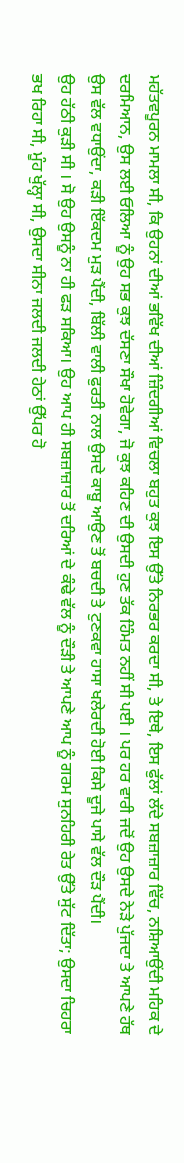ਮਹੱਤਵਪੂਰਨ ਮਾਮਲਾ ਸੀ, ਕਿ ਉਹਨਾਂ ਦੀਆਂ ਭਵਿੱਖ ਦੀਆਂ ਜ਼ਿੰਦਗੀਆਂ ਵਿਚਲਾ ਬਹੁਤ ਕੁਝ ਇਸ ਉੱਤੇ ਨਿਰਭਰ ਕਰਦਾ ਸੀ, ਤੇ ਇਥੇ, ਇਸ ਫੁੱਲਾਂ ਲੱਦੇ ਸਬਜ਼ਾਜ਼ਾਰ ਵਿੱਚ, ਨਸ਼ਿਆਉਂਦੀ ਮਹਿਕ ਦੇ ਦਰਮਿਆਨ, ਉਸ ਲਈ ਓਲਿਆ ਨੂੰ ਉਹ ਸਭ ਕੁਝ ਦੱਸਣਾ ਸੌਖਾ ਹੋਵੇਗਾ, ਜੋ ਕੁਝ ਕਹਿਣ ਦੀ ਉਸਦੀ ਹੁਣ ਤੱਕ ਹਿੰਮਤ ਨਹੀਂ ਸੀ ਪਈ । ਪਰ ਹਰ ਵਾਰੀ ਜਦੋਂ ਉਹ ਉਸਦੇ ਨੇੜੇ ਪੁੱਜਦਾ ਤੇ ਆਪਣੇ ਹੱਥ ਉਸ ਵੱਲ ਵਧਾਉਂਦਾ, ਕੜੀ ਇੱਕਦਮ ਮੁੜ ਪੈਂਦੀ, ਬਿੱਲੀ ਵਾਲੀ ਫੁਰਤੀ ਨਾਲ ਉਸਦੇ ਕਾਬੂ ਆਉਣ ਤੋਂ ਬਚਦੀ ਤੇ ਟੁਣਕਵਾ ਹਾਸਾ ਖਲੇਰਦੀ ਹੋਈ ਕਿਸੇ ਦੂਜੇ ਪਾਸੇ ਵੱਲ ਦੌੜ ਪੈਂਦੀ।
ਉਹ ਹੱਠੀ ਕੁੜੀ ਸੀ । ਸੋ ਉਹ ਉਸਨੂੰ ਨਾ ਹੀ ਫੜ ਸਕਿਆ। ਉਹ ਆਪ ਹੀ ਸਬਜ਼ਾਜ਼ਾਰ ਤੋਂ ਦਰਿਆਂ ਦੇ ਕੰਢੇ ਵੱਲ ਨੂੰ ਦੌੜੀ ਤੇ ਆਪਣੇ ਆਪ ਨੂੰ ਗਰਮ ਸੁਨਹਿਰੀ ਰੇਤ ਉੱਤੇ ਸੁੱਟ ਦਿੱਤਾ; ਉਸਦਾ ਚਿਹਰਾ ਭਖ ਰਿਹਾ ਸੀ, ਮੂੰਹ ਖੁੱਲ੍ਹਾ ਸੀ, ਉਸਦਾ ਸੀਨਾ ਜਲਦੀ ਜਲਦੀ ਹੇਠਾਂ ਉੱਪਰ ਹੋ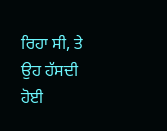ਰਿਹਾ ਸੀ, ਤੇ ਉਹ ਹੱਸਦੀ ਹੋਈ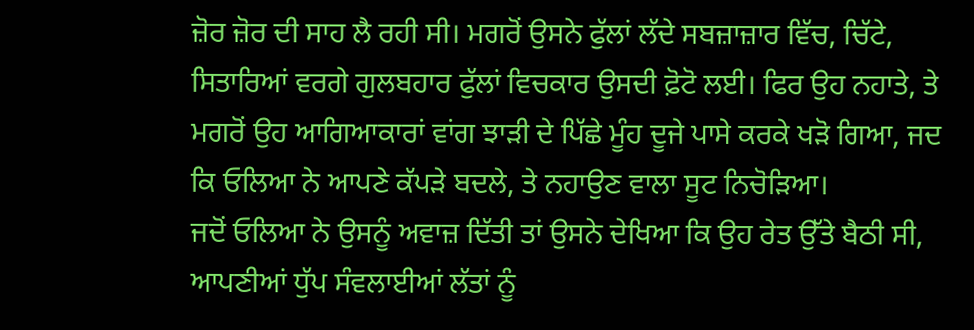ਜ਼ੋਰ ਜ਼ੋਰ ਦੀ ਸਾਹ ਲੈ ਰਹੀ ਸੀ। ਮਗਰੋਂ ਉਸਨੇ ਫੁੱਲਾਂ ਲੱਦੇ ਸਬਜ਼ਾਜ਼ਾਰ ਵਿੱਚ, ਚਿੱਟੇ, ਸਿਤਾਰਿਆਂ ਵਰਗੇ ਗੁਲਬਹਾਰ ਫੁੱਲਾਂ ਵਿਚਕਾਰ ਉਸਦੀ ਫ਼ੋਟੋ ਲਈ। ਫਿਰ ਉਹ ਨਹਾਤੇ, ਤੇ ਮਗਰੋਂ ਉਹ ਆਗਿਆਕਾਰਾਂ ਵਾਂਗ ਝਾੜੀ ਦੇ ਪਿੱਛੇ ਮੂੰਹ ਦੂਜੇ ਪਾਸੇ ਕਰਕੇ ਖੜੋ ਗਿਆ, ਜਦ ਕਿ ਓਲਿਆ ਨੇ ਆਪਣੇ ਕੱਪੜੇ ਬਦਲੇ, ਤੇ ਨਹਾਉਣ ਵਾਲਾ ਸੂਟ ਨਿਚੋੜਿਆ।
ਜਦੋਂ ਓਲਿਆ ਨੇ ਉਸਨੂੰ ਅਵਾਜ਼ ਦਿੱਤੀ ਤਾਂ ਉਸਨੇ ਦੇਖਿਆ ਕਿ ਉਹ ਰੇਤ ਉੱਤੇ ਬੈਠੀ ਸੀ, ਆਪਣੀਆਂ ਧੁੱਪ ਸੰਵਲਾਈਆਂ ਲੱਤਾਂ ਨੂੰ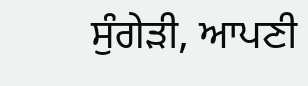ਸੁੰਗੇੜੀ, ਆਪਣੀ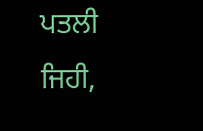ਪਤਲੀ ਜਿਹੀ,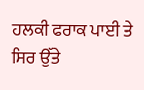ਹਲਕੀ ਫਰਾਕ ਪਾਈ ਤੇ ਸਿਰ ਉੱਤੇ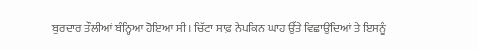ਬੁਰਦਾਰ ਤੌਲੀਆਂ ਬੰਨ੍ਹਿਆ ਹੋਇਆ ਸੀ। ਚਿੱਟਾ ਸਾਫ਼ ਨੇਪਕਿਨ ਘਾਹ ਉੱਤੇ ਵਿਛਾਉਂਦਿਆਂ ਤੇ ਇਸਨੂੰ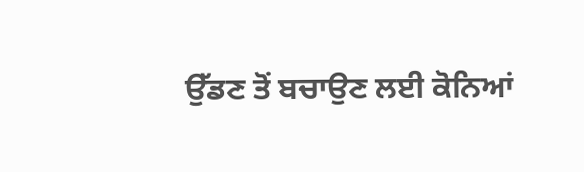ਉੱਡਣ ਤੋਂ ਬਚਾਉਣ ਲਈ ਕੋਨਿਆਂ